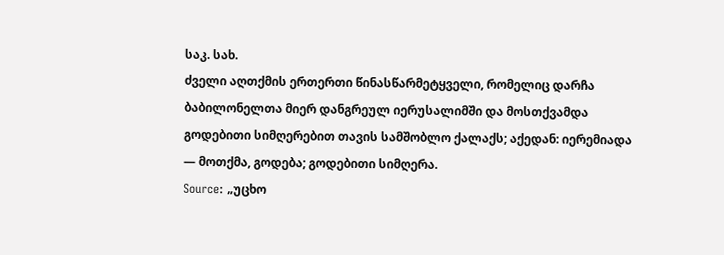საკ. სახ.
ძველი აღთქმის ერთერთი წინასწარმეტყველი, რომელიც დარჩა ბაბილონელთა მიერ დანგრეულ იერუსალიმში და მოსთქვამდა გოდებითი სიმღერებით თავის სამშობლო ქალაქს; აქედან: იერემიადა — მოთქმა, გოდება; გოდებითი სიმღერა.
Source: „უცხო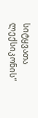სიტყვათა ლექსიკონის“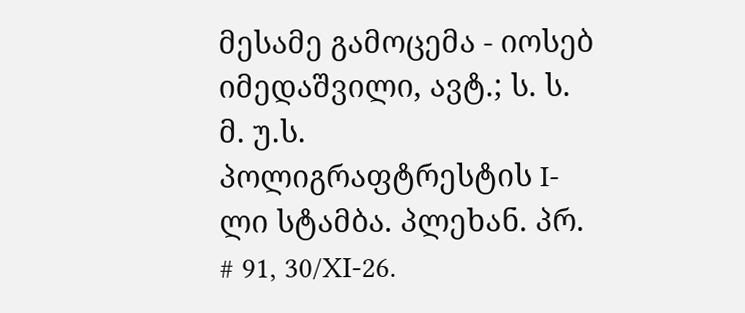მესამე გამოცემა - იოსებ იმედაშვილი, ავტ.; ს. ს. მ. უ.ს. პოლიგრაფტრესტის I-ლი სტამბა. პლეხან. პრ. # 91, 30/XI-26.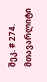შეკ. # 274. მთავარლიტი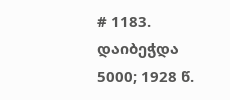# 1183. დაიბეჭდა 5000; 1928 წ.